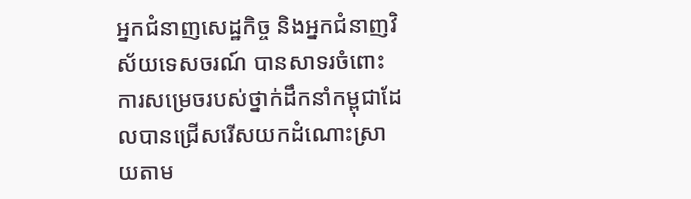អ្នកជំនាញសេដ្ឋកិច្ច និងអ្នកជំនាញវិស័យទេសចរណ៍ បានសាទរចំពោះការសម្រេចរបស់ថ្នាក់ដឹកនាំកម្ពុជាដែលបានជ្រើសរើសយកដំណោះស្រាយតាម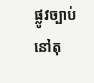ផ្លូវច្បាប់នៅតុ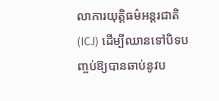លាការយុត្តិធម៌អន្តរជាតិ(ICJ) ដើម្បីឈានទៅបិទបញ្ចប់ឱ្យបានឆាប់នូវប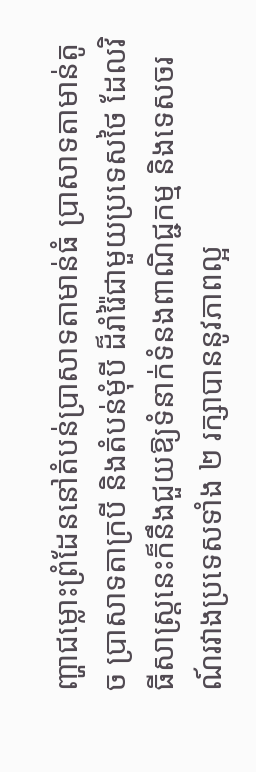ញ្ហាជម្លោះព្រំដែននៅតំបន់ប្រាសាទតាមាន់ធំ ប្រាសាទតាមាន់តូច ប្រាសាទតាក្របី និងតំបន់មុំបី ដ៏រាំរ៉ៃជាមួយប្រទេសថៃ ដែលវិធីសាស្រ្តនេះក៏នឹងជួយឱ្យទំនាក់ទំនងពាណិជ្ជកម្ម និងទេសចរណ៍រវាងប្រទេសទាំង ២ រក្សាបាននូវភាពល្អ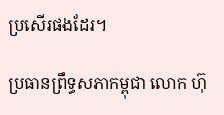ប្រសើរផងដែរ។

ប្រធានព្រឹទ្ធសភាកម្ពុជា លោក ហ៊ុ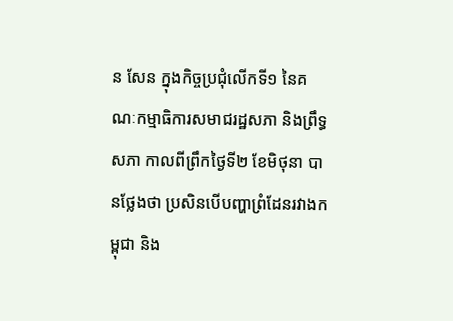ន សែន ក្នុងកិច្ចប្រជុំលើកទី១ នៃគណៈកម្មាធិការសមាជរដ្ឋសភា និងព្រឹទ្ធសភា កាលពីព្រឹកថ្ងៃទី២ ខែមិថុនា បានថ្លែងថា ប្រសិនបើបញ្ហាព្រំដែនរវាងកម្ពុជា និង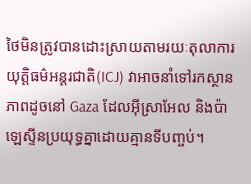ថៃមិនត្រូវបានដោះស្រាយតាមរយៈតុលាការយុត្តិធម៌អន្តរជាតិ(ICJ) វាអាចនាំទៅរកស្ថានភាពដូចនៅ Gaza ដែលអ៊ីស្រាអែល និងប៉ាឡេស្ទីនប្រយុទ្ធគ្នាដោយគ្មានទីបញ្ចប់។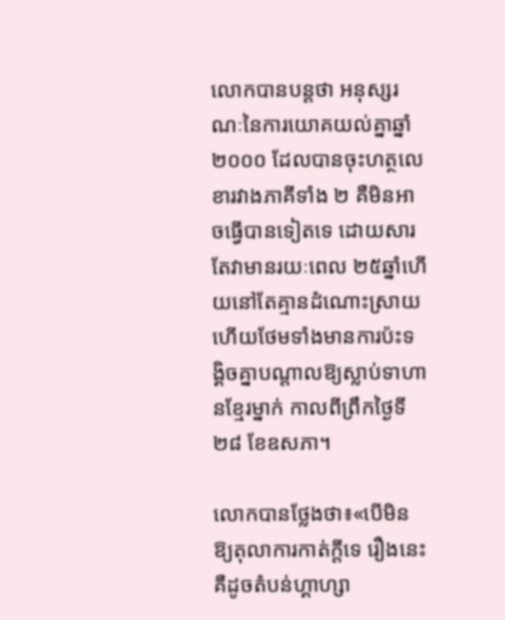លោកបានបន្តថា អនុស្សរណៈនៃការយោគយល់គ្នាឆ្នាំ២០០០ ដែលបានចុះហត្ថលេខារវាងភាគីទាំង ២ គឺមិនអាចធ្វើបានទៀតទេ ដោយសារតែវាមានរយៈពេល ២៥ឆ្នាំហើយនៅតែគ្មានដំណោះស្រាយ ហើយថែមទាំងមានការប៉ះទង្គិចគ្នាបណ្ដាលឱ្យស្លាប់ទាហានខ្មែរម្នាក់ កាលពីព្រឹកថ្ងៃទី២៨ ខែឧសភា។

លោកបានថ្លែងថា៖«បើមិនឱ្យតុលាការកាត់ក្ដីទេ រឿងនេះគឺដូចតំបន់ហ្គាហ្សា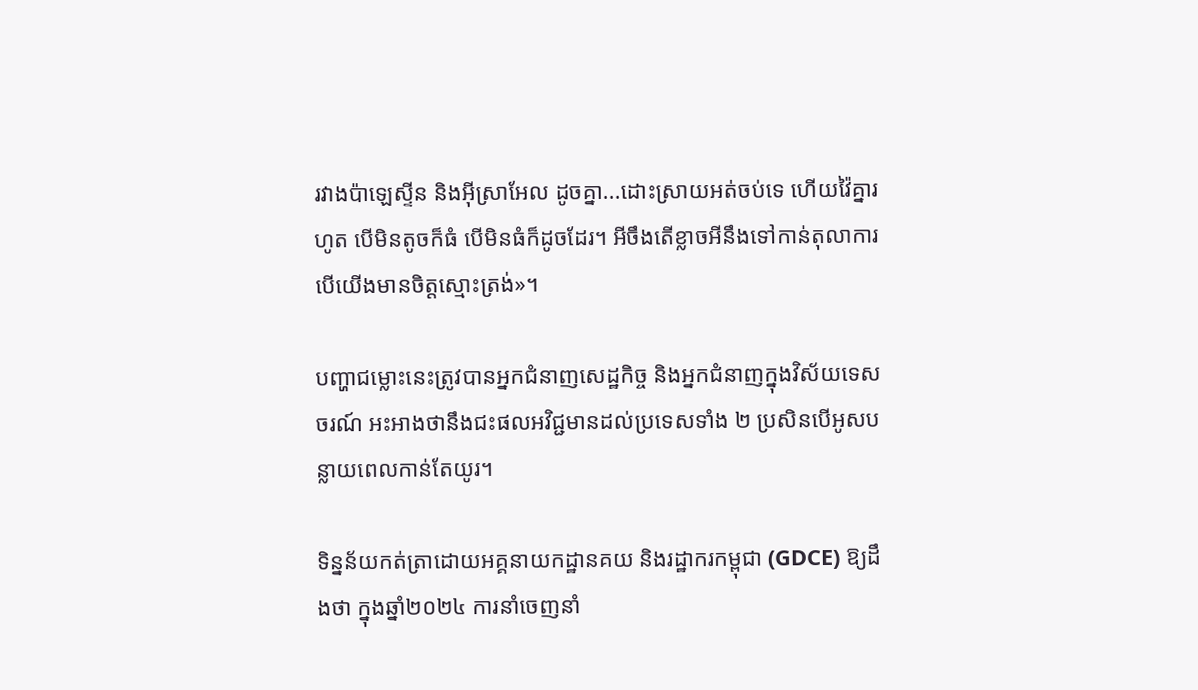រវាងប៉ាឡេស្ទីន និងអ៊ីស្រាអែល ដូចគ្នា...ដោះស្រាយអត់ចប់ទេ ហើយវ៉ៃគ្នារហូត បើមិនតូចក៏ធំ បើមិនធំក៏ដូចដែរ។ អីចឹងតើខ្លាចអីនឹងទៅកាន់តុលាការ បើយើងមានចិត្តស្មោះត្រង់»។

បញ្ហាជម្លោះនេះត្រូវបានអ្នកជំនាញសេដ្ឋកិច្ច និងអ្នកជំនាញក្នុងវិស័យទេសចរណ៍ អះអាងថានឹងជះផលអវិជ្ជមានដល់ប្រទេសទាំង ២ ប្រសិនបើអូសបន្លាយពេលកាន់តែយូរ។

ទិន្នន័យកត់ត្រាដោយអគ្គនាយកដ្ឋានគយ និងរដ្ឋាករកម្ពុជា (GDCE) ឱ្យដឹងថា ក្នុងឆ្នាំ២០២៤ ការនាំចេញនាំ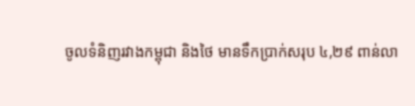ចូលទំនិញរវាងកម្ពុជា និងថៃ មានទឹកប្រាក់សរុប ៤,២៩ ពាន់លា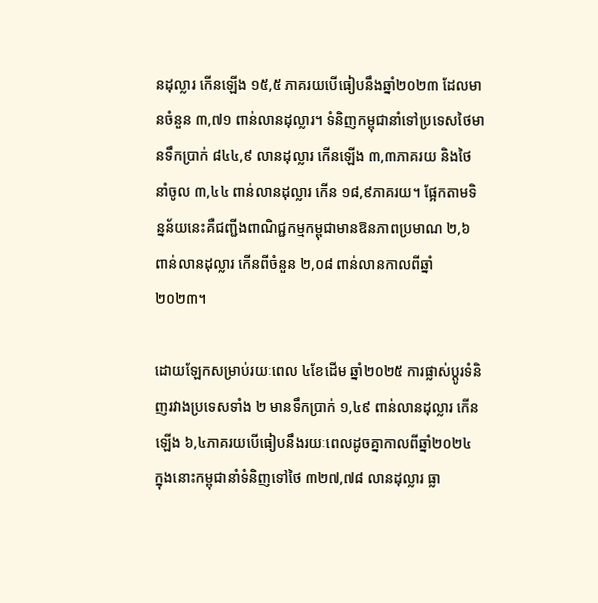នដុល្លារ កើនឡើង ១៥,៥ ភាគរយបើធៀបនឹងឆ្នាំ២០២៣ ដែលមានចំនួន ៣,៧១ ពាន់លានដុល្លារ។ ទំនិញកម្ពុជានាំទៅប្រទេសថៃមានទឹកប្រាក់ ៨៤៤,៩ លានដុល្លារ កើនឡើង ៣,៣ភាគរយ និងថៃនាំចូល ៣,៤៤ ពាន់លានដុល្លារ កើន ១៨,៩ភាគរយ។ ផ្អែកតាមទិន្នន័យនេះគឺជញ្ជីងពាណិជ្ជកម្មកម្ពុជាមានឱនភាពប្រមាណ ២,៦ ពាន់លានដុល្លារ កើនពីចំនួន ២,០៨ ពាន់លានកាលពីឆ្នាំ២០២៣។

ដោយឡែកសម្រាប់រយៈពេល ៤ខែដើម ឆ្នាំ២០២៥ ការផ្លាស់ប្តូរទំនិញរវាងប្រទេសទាំង ២ មានទឹកប្រាក់ ១,៤៩ ពាន់លានដុល្លារ កើនឡើង ៦,៤ភាគរយបើធៀបនឹងរយៈពេលដូចគ្នាកាលពីឆ្នាំ២០២៤ ក្នុងនោះកម្ពុជានាំទំនិញទៅថៃ ៣២៧,៧៨ លានដុល្លារ ធ្លា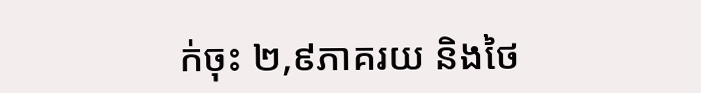ក់ចុះ ២,៩ភាគរយ និងថៃ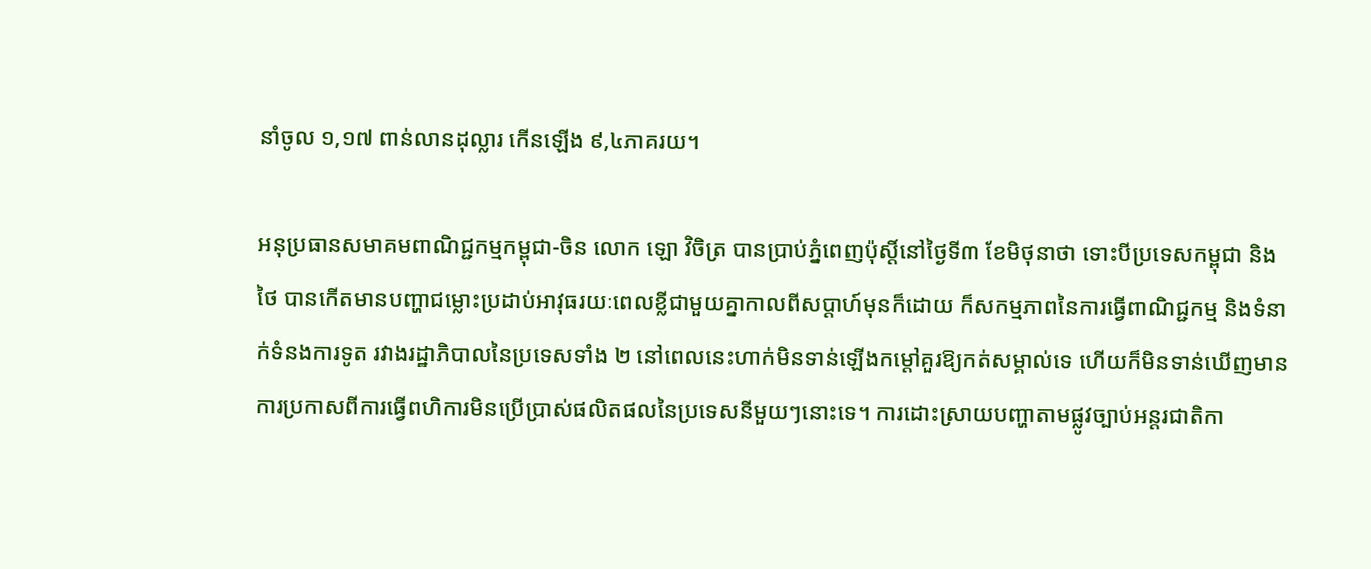នាំចូល ១,១៧ ពាន់លានដុល្លារ កើនឡើង ៩,៤ភាគរយ។

អនុប្រធានសមាគមពាណិជ្ជកម្មកម្ពុជា-ចិន លោក ឡោ វិចិត្រ បានប្រាប់ភ្នំពេញប៉ុស្តិ៍នៅថ្ងៃទី៣ ខែមិថុនាថា ទោះបីប្រទេសកម្ពុជា និងថៃ បានកើតមានបញ្ហាជម្លោះប្រដាប់អាវុធរយៈពេលខ្លីជាមួយគ្នាកាលពីសប្តាហ៍មុនក៏ដោយ ក៏សកម្មភាពនៃការធ្វើពាណិជ្ជកម្ម និងទំនាក់ទំនងការទូត រវាងរដ្ឋាភិបាលនៃប្រទេសទាំង ២ នៅពេលនេះហាក់មិនទាន់ឡើងកម្តៅគួរឱ្យកត់សម្គាល់ទេ ហើយក៏មិនទាន់ឃើញមានការប្រកាសពីការធ្វើពហិការមិនប្រើប្រាស់ផលិតផលនៃប្រទេសនីមួយៗនោះទេ។ ការដោះស្រាយបញ្ហាតាមផ្លូវច្បាប់អន្តរជាតិកា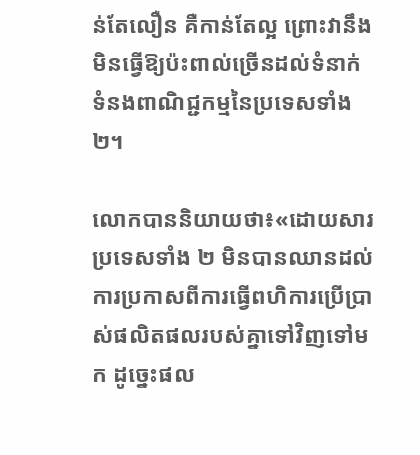ន់តែលឿន គឺកាន់តែល្អ ព្រោះវានឹងមិនធ្វើឱ្យប៉ះពាល់ច្រើនដល់ទំនាក់ទំនងពាណិជ្ជកម្មនៃប្រទេសទាំង ២។

លោកបាននិយាយថា៖«ដោយសារប្រទេសទាំង ២ មិនបានឈានដល់ការប្រកាសពីការធ្វើពហិការប្រើប្រាស់ផលិតផលរបស់គ្នាទៅវិញទៅមក ដូច្នេះផល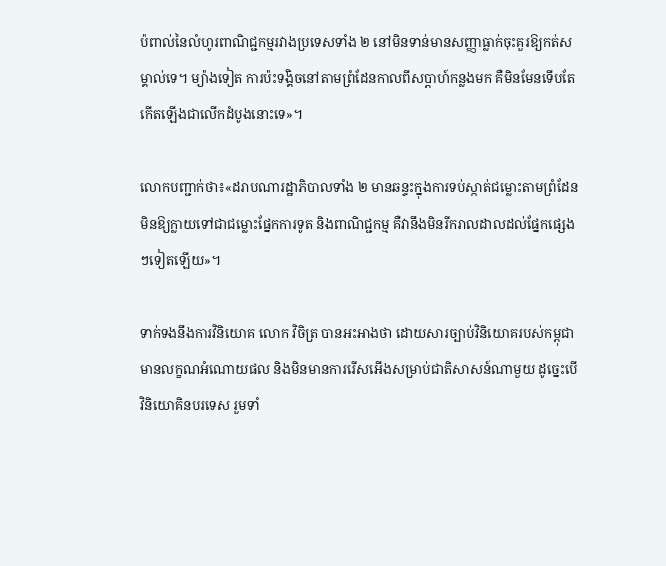ប៉ពាល់នៃលំហូរពាណិជ្ជកម្មរវាងប្រទេសទាំង ២ នៅមិនទាន់មានសញ្ញាធ្លាក់ចុះគួរឱ្យកត់សម្គាល់ទេ។ ម្យ៉ាងទៀត ការប៉ះទង្គិចនៅតាមព្រំដែនកាលពីសប្តាហ៍កន្លងមក គឺមិនមែនទើបតែកើតឡើងជាលើកដំបូងនោះទេ»។

លោកបញ្ជាក់ថា៖«ដរាបណារដ្ឋាភិបាលទាំង ២ មានឆន្ទះក្នុងការទប់ស្កាត់ជម្លោះតាមព្រំដែនមិនឱ្យក្លាយទៅជាជម្លោះផ្នែកការទូត និងពាណិជ្ជកម្ម គឺវានឹងមិនរីករាលដាលដល់ផ្នែកផ្សេងៗទៀតឡើយ»។

ទាក់ទងនឹងការវិនិយោគ លោក វិចិត្រ បានអះអាងថា ដោយសារច្បាប់វិនិយោគរបស់កម្ពុជា មានលក្ខណអំណោយផល និងមិនមានការរើសអើងសម្រាប់ជាតិសាសន៍ណាមួយ ដូច្នេះបើវិនិយោគិនបរទេស រួមទាំ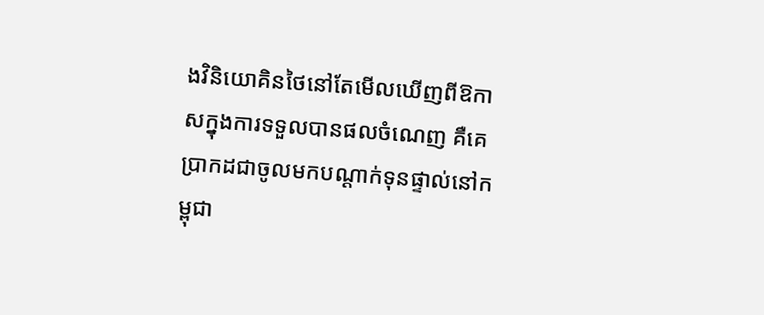ងវិនិយោគិនថៃនៅតែមើលឃើញពីឱកាសក្នុងការទទួលបានផលចំណេញ គឺគេប្រាកដជាចូលមកបណ្តាក់ទុនផ្ទាល់នៅកម្ពុជា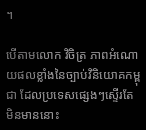។

បើតាមលោក វិចិត្រ ភាពអំណោយផលខ្លាំងនៃច្បាប់វិនិយោគកម្ពុជា ដែលប្រទេសផ្សេងៗស្ទើរតែមិនមាននោះ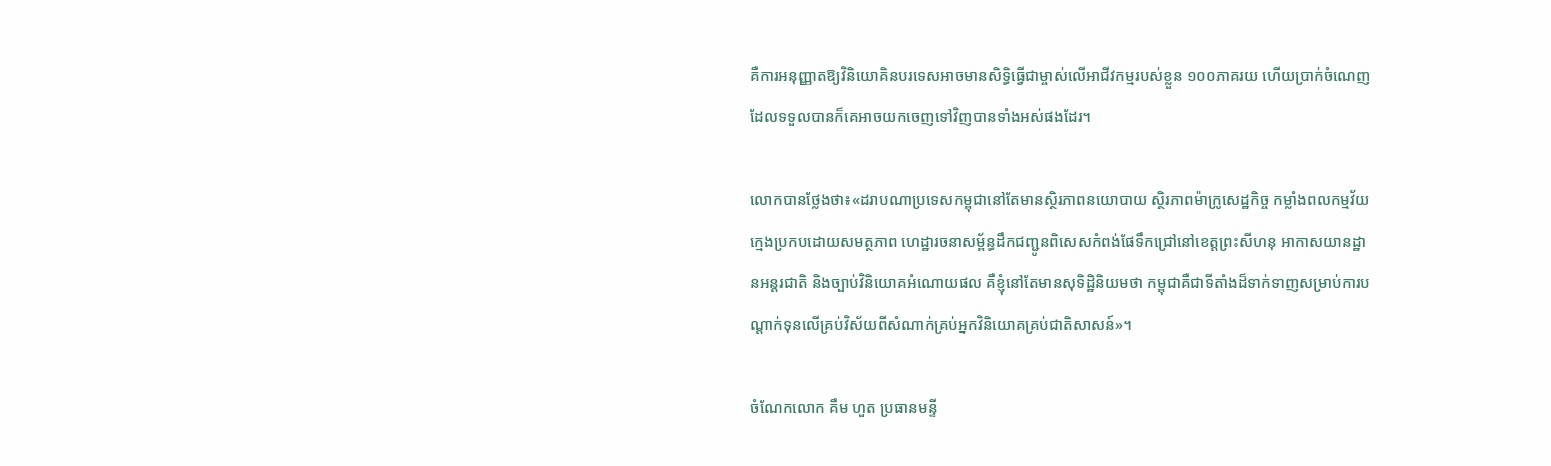គឺការអនុញ្ញាតឱ្យវិនិយោគិនបរទេសអាចមានសិទ្ធិធ្វើជាម្ចាស់លើអាជីវកម្មរបស់ខ្លួន ១០០ភាគរយ ហើយប្រាក់ចំណេញដែលទទួលបានក៏គេអាចយកចេញទៅវិញបានទាំងអស់ផងដែរ។

លោកបានថ្លែងថា៖«ដរាបណាប្រទេសកម្ពុជានៅតែមានស្ថិរភាពនយោបាយ ស្ថិរភាពម៉ាក្រូសេដ្ឋកិច្ច កម្លាំងពលកម្មវ័យក្មេងប្រកបដោយសមត្ថភាព ហេដ្ឋារចនាសម្ព័ន្ធដឹកជញ្ជូនពិសេសកំពង់ផែទឹកជ្រៅនៅខេត្តព្រះសីហនុ អាកាសយានដ្ឋានអន្តរជាតិ និងច្បាប់វិនិយោគអំណោយផល គឺខ្ញុំនៅតែមានសុទិដ្ឋិនិយមថា កម្ពុជាគឺជាទីតាំងដ៏ទាក់ទាញសម្រាប់ការបណ្តាក់ទុនលើគ្រប់វិស័យពីសំណាក់គ្រប់អ្នកវិនិយោគគ្រប់ជាតិសាសន៍»។

ចំណែកលោក គឹម ហួត ប្រធានមន្ទី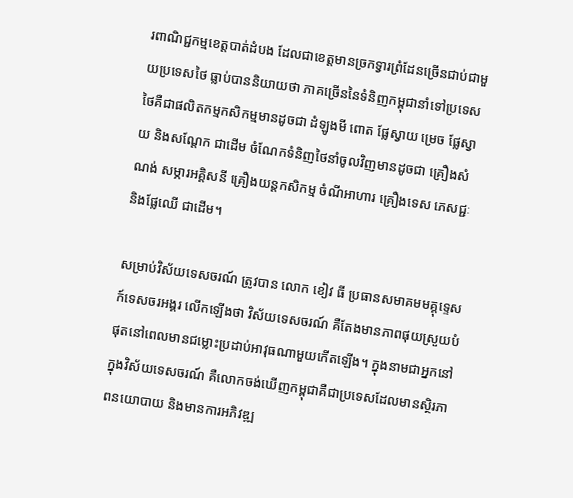រពាណិជ្ជកម្មខេត្តបាត់ដំបង ដែលជាខេត្តមានច្រកទ្វារព្រំដែនច្រើនជាប់ជាមួយប្រទេសថៃ ធ្លាប់បាននិយាយថា ភាគច្រើននៃទំនិញកម្ពុជានាំទៅប្រទេសថៃគឺជាផលិតកម្មកសិកម្មមានដូចជា ដំឡូងមី ពោត ផ្លែស្វាយ ម្រេច ផ្លែស្វាយ និងសណ្តែក ជាដើម ចំណែកទំនិញថៃនាំចូលវិញមានដូចជា គ្រឿងសំណង់ សម្ភារអគ្គិសនី គ្រឿងយន្តកសិកម្ម ចំណីអាហារ គ្រឿងទេស ភេសជ្ជៈ និងផ្លែឈើ ជាដើម។

សម្រាប់វិស័យទេសចរណ៍ ត្រូវបាន លោក ខៀវ ធី ប្រធានសមាគមមគ្គុទ្ទេសក៍ទេសចរអង្គរ លើកឡើងថា វិស័យទេសចរណ៍ គឺតែងមានភាពផុយស្រួយបំផុតនៅពេលមានជម្លោះប្រដាប់អាវុធណាមួយកើតឡើង។ ក្នុងនាមជាអ្នកនៅក្នុងវិស័យទេសចរណ៍ គឺលោកចង់ឃើញកម្ពុជាគឺជាប្រទេសដែលមានស្ថិរភាពនយោបាយ និងមានការអភិវឌ្ឍ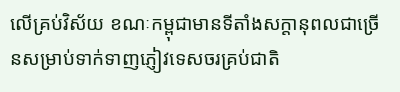លើគ្រប់វិស័យ ខណៈកម្ពុជាមានទីតាំងសក្តានុពលជាច្រើនសម្រាប់ទាក់ទាញភ្ញៀវទេសចរគ្រប់ជាតិ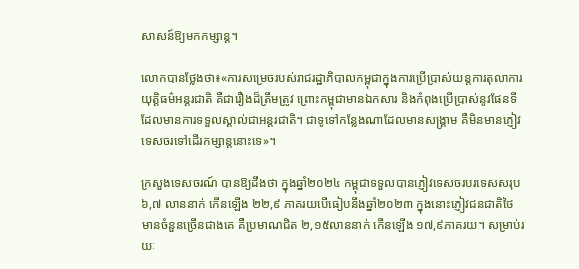សាសន៍ឱ្យមកកម្សាន្ត។

លោកបានថ្លែងថា៖«ការសម្រេចរបស់រាជរដ្ឋាភិបាលកម្ពុជាក្នុងការប្រើប្រាស់យន្តការតុលាការយុត្តិធម៌អន្តរជាតិ គឺជារឿងដ៏ត្រឹមត្រូវ ព្រោះកម្ពុជាមានឯកសារ និងកំពុងប្រើប្រាស់នូវផែនទីដែលមានការទទួលស្គាល់ជាអន្តរជាតិ។ ជាទូទៅកន្លែងណាដែលមានសង្គ្រាម គឺមិនមានភ្ញៀវទេសចរទៅដើរកម្សាន្តនោះទេ»។

ក្រសួងទេសចរណ៍ បានឱ្យដឹងថា ក្នុងឆ្នាំ២០២៤ កម្ពុជាទទួលបានភ្ញៀវទេសចរបរទេសសរុប ៦,៧ លាននាក់ កើនឡើង ២២,៩ ភាគរយបើធៀបនឹងឆ្នាំ២០២៣ ក្នុងនោះភ្ញៀវជនជាតិថៃ មានចំនួនច្រើនជាងគេ គឺប្រមាណជិត ២,១៥លាននាក់ កើនឡើង ១៧,៩ភាគរយ។ សម្រាប់រយៈ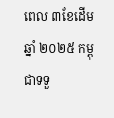ពេល ៣ខែដើមឆ្នាំ ២០២៥ កម្ពុជាទទួ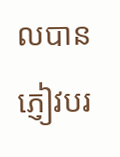លបានភ្ញៀវបរ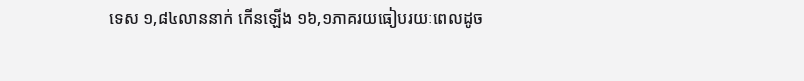ទេស ១,៨៤លាននាក់ កើនឡើង ១៦,១ភាគរយធៀបរយៈពេលដូច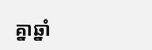គ្នាឆ្នាំ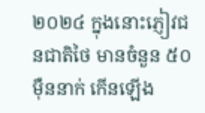២០២៤ ក្នុងនោះភ្ញៀវជនជាតិថៃ មានចំនួន ៥០ម៉ឺននាក់ កើនឡើង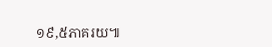១៩,៥ភាគរយ៕